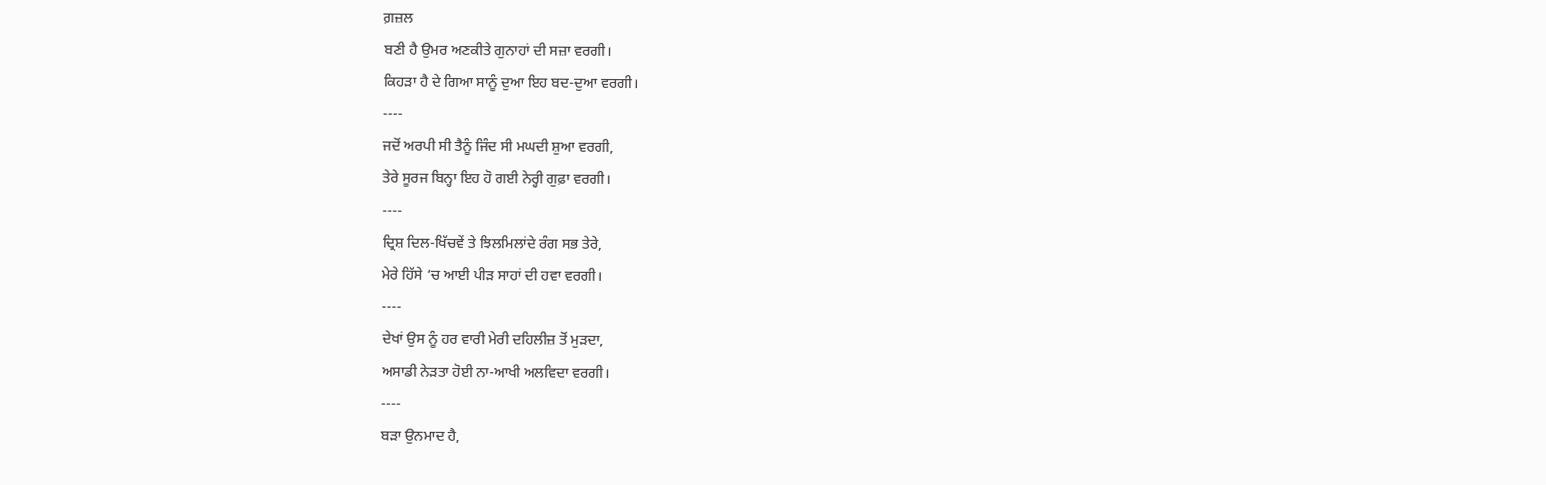ਗ਼ਜ਼ਲ
ਬਣੀ ਹੈ ਉਮਰ ਅਣਕੀਤੇ ਗੁਨਾਹਾਂ ਦੀ ਸਜ਼ਾ ਵਰਗੀ।
ਕਿਹੜਾ ਹੈ ਦੇ ਗਿਆ ਸਾਨੂੰ ਦੁਆ ਇਹ ਬਦ-ਦੁਆ ਵਰਗੀ।
----
ਜਦੋਂ ਅਰਪੀ ਸੀ ਤੈਨੂੰ ਜਿੰਦ ਸੀ ਮਘਦੀ ਸ਼ੁਆ ਵਰਗੀ,
ਤੇਰੇ ਸੂਰਜ ਬਿਨ੍ਹਾ ਇਹ ਹੋ ਗਈ ਨੇਰ੍ਹੀ ਗੁਫ਼ਾ ਵਰਗੀ।
----
ਦ੍ਰਿਸ਼ ਦਿਲ-ਖਿੱਚਵੇਂ ਤੇ ਝਿਲਮਿਲਾਂਦੇ ਰੰਗ ਸਭ ਤੇਰੇ,
ਮੇਰੇ ਹਿੱਸੇ ‘ਚ ਆਈ ਪੀੜ ਸਾਹਾਂ ਦੀ ਹਵਾ ਵਰਗੀ।
----
ਦੇਖਾਂ ਉਸ ਨੂੰ ਹਰ ਵਾਰੀ ਮੇਰੀ ਦਹਿਲੀਜ਼ ਤੋਂ ਮੁੜਦਾ,
ਅਸਾਡੀ ਨੇੜਤਾ ਹੋਈ ਨਾ-ਆਖੀ ਅਲਵਿਦਾ ਵਰਗੀ।
----
ਬੜਾ ਉਨਮਾਦ ਹੈ,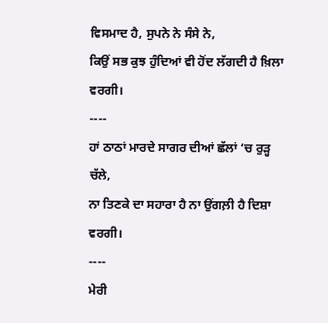ਵਿਸਮਾਦ ਹੈ, ਸੁਪਨੇ ਨੇ ਸੰਸੇ ਨੇ,
ਕਿਉਂ ਸਭ ਕੁਝ ਹੁੰਦਿਆਂ ਵੀ ਹੋਂਦ ਲੱਗਦੀ ਹੈ ਖ਼ਿਲਾ ਵਰਗੀ।
----
ਹਾਂ ਠਾਠਾਂ ਮਾਰਦੇ ਸਾਗਰ ਦੀਆਂ ਛੱਲਾਂ ‘ਚ ਰੁੜ੍ਹ ਚੱਲੇ,
ਨਾ ਤਿਣਕੇ ਦਾ ਸਹਾਰਾ ਹੈ ਨਾ ਉਂਗਲ਼ੀ ਹੈ ਦਿਸ਼ਾ ਵਰਗੀ।
----
ਮੇਰੀ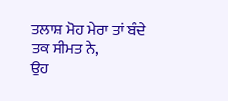ਤਲਾਸ਼ ਮੋਹ ਮੇਰਾ ਤਾਂ ਬੰਦੇ ਤਕ ਸੀਮਤ ਨੇ,
ਉਹ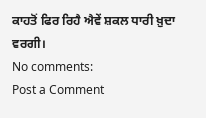ਕਾਹਤੋਂ ਫਿਰ ਰਿਹੈ ਐਵੇਂ ਸ਼ਕਲ ਧਾਰੀ ਖ਼ੁਦਾ ਵਰਗੀ।
No comments:
Post a Comment